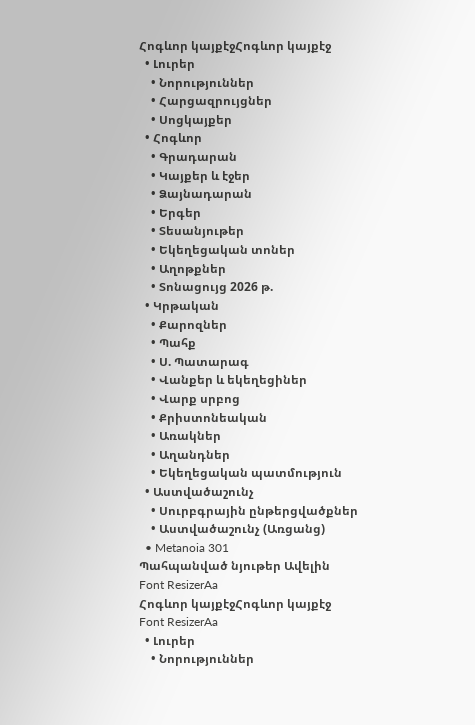Հոգևոր կայքէջՀոգևոր կայքէջ
  • Լուրեր
    • Նորություններ
    • Հարցազրույցներ
    • Սոցկայքեր
  • Հոգևոր
    • Գրադարան
    • Կայքեր և էջեր
    • Ձայնադարան
    • Երգեր
    • Տեսանյութեր
    • Եկեղեցական տոներ
    • Աղոթքներ
    • Տոնացույց 2026 թ.
  • Կրթական
    • Քարոզներ
    • Պահք
    • Ս. Պատարագ
    • Վանքեր և եկեղեցիներ
    • Վարք սրբոց
    • Քրիստոնեական
    • Առակներ
    • Աղանդներ
    • Եկեղեցական պատմություն
  • Աստվածաշունչ
    • Սուրբգրային ընթերցվածքներ
    • Աստվածաշունչ (Առցանց)
  • Metanoia 301
Պահպանված նյութեր Ավելին
Font ResizerAa
Հոգևոր կայքէջՀոգևոր կայքէջ
Font ResizerAa
  • Լուրեր
    • Նորություններ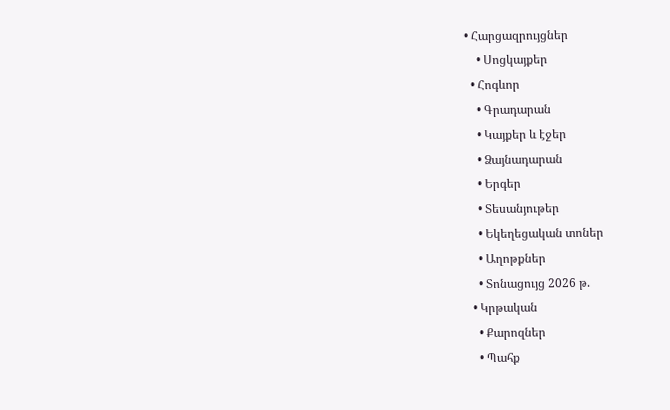• Հարցազրույցներ
    • Սոցկայքեր
  • Հոգևոր
    • Գրադարան
    • Կայքեր և էջեր
    • Ձայնադարան
    • Երգեր
    • Տեսանյութեր
    • Եկեղեցական տոներ
    • Աղոթքներ
    • Տոնացույց 2026 թ.
  • Կրթական
    • Քարոզներ
    • Պահք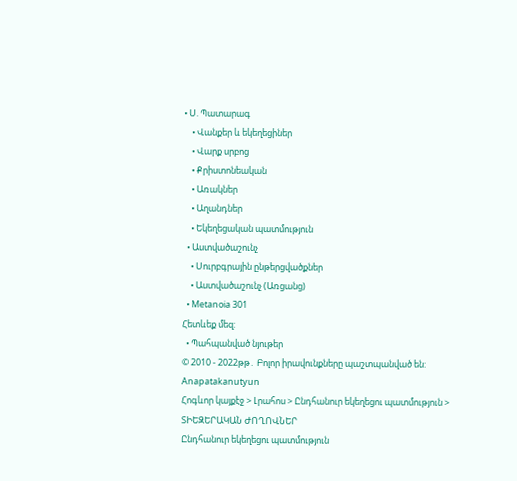• Ս. Պատարագ
    • Վանքեր և եկեղեցիներ
    • Վարք սրբոց
    • Քրիստոնեական
    • Առակներ
    • Աղանդներ
    • Եկեղեցական պատմություն
  • Աստվածաշունչ
    • Սուրբգրային ընթերցվածքներ
    • Աստվածաշունչ (Առցանց)
  • Metanoia 301
Հետևեք մեզ:
  • Պահպանված նյութեր
© 2010 - 2022թթ․ Բոլոր իրավունքները պաշտպանված են:
Anapatakanutyun
Հոգևոր կայքէջ > Լրահոս > Ընդհանուր եկեղեցու պատմություն > ՏԻԵԶԵՐԱԿԱՆ ԺՈՂՈՎՆԵՐ
Ընդհանուր եկեղեցու պատմություն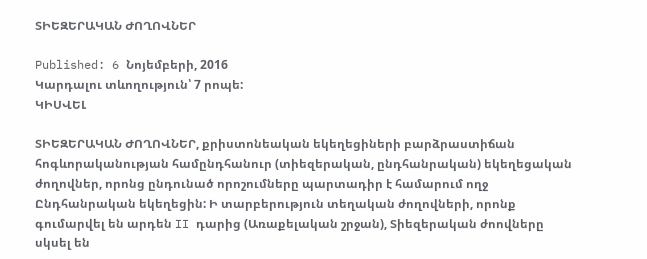ՏԻԵԶԵՐԱԿԱՆ ԺՈՂՈՎՆԵՐ

Published: 6 Նոյեմբերի, 2016
Կարդալու տևողություն՝ 7 րոպե:
ԿԻՍՎԵԼ

ՏԻԵԶԵՐԱԿԱՆ ԺՈՂՈՎՆԵՐ, քրիստոնեական եկեղեցիների բարձրաստիճան հոգևորականության համընդհանուր (տիեզերական, ընդհանրական) եկեղեցական ժողովներ, որոնց ընդունած որոշումները պարտադիր է համարում ողջ Ընդհանրական եկեղեցին: Ի տարբերություն տեղական ժողովների, որոնք գումարվել են արդեն II դարից (Առաքելական շրջան), Տիեզերական ժոովները սկսել են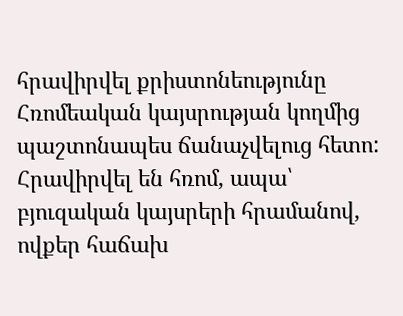հրավիրվել քրիստոնեությունը Հռոմեական կայսրության կողմից պաշտոնապես ճանաչվելուց հետո: Հրավիրվել են հռոմ, ապա՝ բյուզական կայսրերի հրամանով, ովքեր հաճախ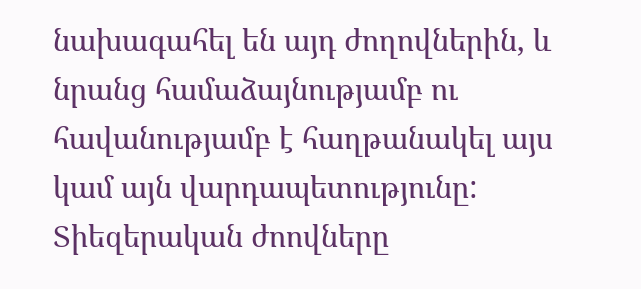նախագահել են այդ ժողովներին, և նրանց համաձայնությամբ ու հավանությամբ է հաղթանակել այս կամ այն վարդապետությունը: Տիեզերական ժոովները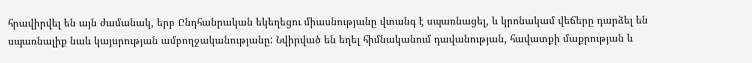հրավիրվել են այն ժամանակ, երբ Ընդհանրական եկեղեցու միասնությանը վտանգ է սպառնացել, և կրոնակամ վեճերը դարձել են սպառնալիք նաև կայսրության ամբողջականությանը: Նվիրված են եղել հիմնականում դավանության, հավատքի մաքրության և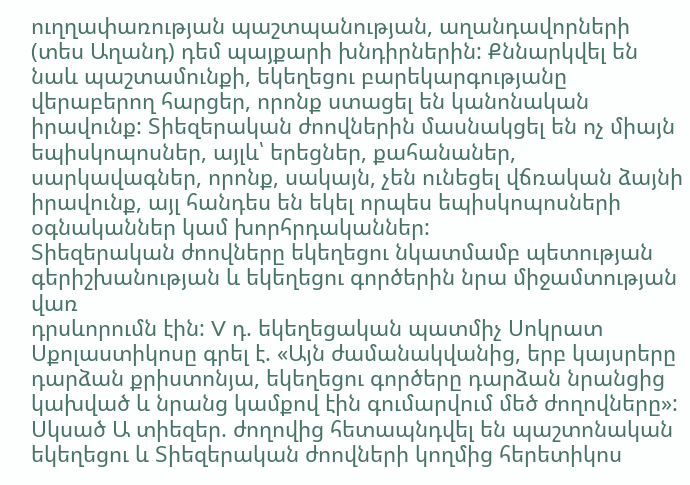ուղղափառության պաշտպանության, աղանդավորների (տես Աղանդ) դեմ պայքարի խնդիրներին: Քննարկվել են նաև պաշտամունքի, եկեղեցու բարեկարգությանը վերաբերող հարցեր, որոնք ստացել են կանոնական իրավունք: Տիեզերական ժոովներին մասնակցել են ոչ միայն եպիսկոպոսներ, այլև՝ երեցներ, քահանաներ, սարկավագներ, որոնք, սակայն, չեն ունեցել վճռական ձայնի իրավունք, այլ հանդես են եկել որպես եպիսկոպոսների օգնականներ կամ խորհրդականներ:
Տիեզերական ժոովները եկեղեցու նկատմամբ պետության գերիշխանության և եկեղեցու գործերին նրա միջամտության վառ
դրսևորումն էին: V դ. եկեղեցական պատմիչ Սոկրատ Սքոլաստիկոսը գրել է. «Այն ժամանակվանից, երբ կայսրերը դարձան քրիստոնյա, եկեղեցու գործերը դարձան նրանցից կախված և նրանց կամքով էին գումարվում մեծ ժողովները»: Սկսած Ա տիեզեր. ժողովից հետապնդվել են պաշտոնական եկեղեցու և Տիեզերական ժոովների կողմից հերետիկոս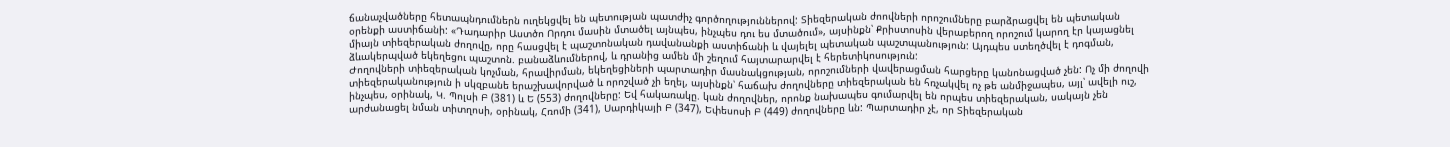ճանաչվածները հետապնդումներն ուղեկցվել են պետության պատժիչ գործողություններով: Տիեզերական ժոովների որոշումները բարձրացվել են պետական օրենքի աստիճանի: «Դադարիր Աստծո Որդու մասին մտածել այնպես, ինչպես դու ես մտածում», այսինքն՝ Քրիստոսին վերաբերող որոշում կարող էր կայացնել միայն տիեզերական ժողովը, որը հասցվել է պաշտոնական դավանանքի աստիճանի և վայելել պետական պաշտպանություն: Այդպես ստեղծվել է դոգման, ձևակերպված եկեղեցու պաշտոն. բանաձևումներով, և դրանից ամեն մի շեղում հայտարարվել է հերետիկոսություն:
Ժողովների տիեզերական կոչման, հրավիրման, եկեղեցիների պարտադիր մասնակցության, որոշումների վավերացման հարցերը կանոնացված չեն: Ոչ մի ժողովի տիեզերականություն ի սկզբանե երաշխավորված և որոշված չի եղել, այսինքն՝ հաճախ ժողովները տիեզերական են հռչակվել ոչ թե անմիջապես, այլ՝ ավելի ուշ, ինչպես, օրինակ, Կ. Պոլսի Բ (381) և Ե (553) ժողովները: Եվ հակառակը. կան ժողովներ, որոնք նախապես գումարվել են որպես տիեզերական, սակայն չեն արժանացել նման տիտղոսի, օրինակ, Հռոմի (341), Սարդիկայի Բ (347), Եփեսոսի Բ (449) ժողովները ևն: Պարտադիր չէ, որ Տիեզերական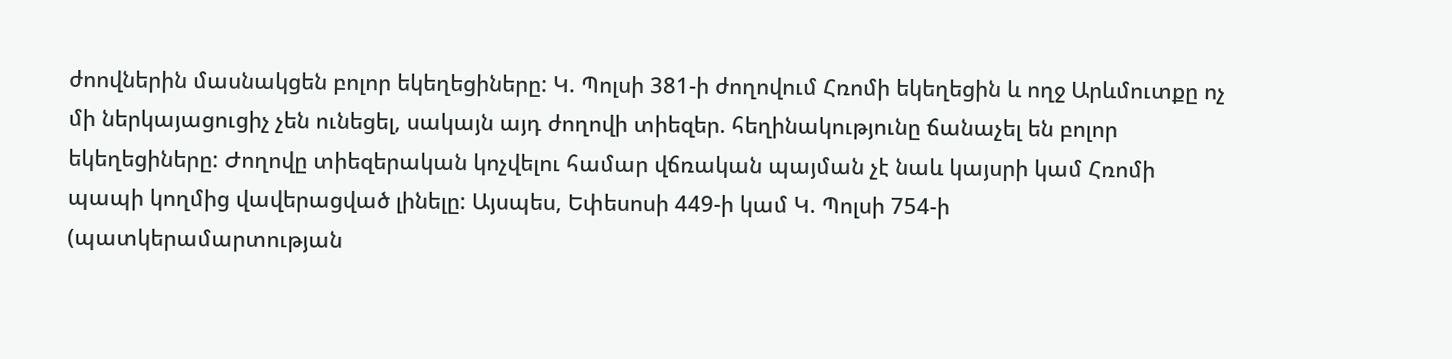ժոովներին մասնակցեն բոլոր եկեղեցիները: Կ. Պոլսի 381-ի ժողովում Հռոմի եկեղեցին և ողջ Արևմուտքը ոչ մի ներկայացուցիչ չեն ունեցել, սակայն այդ ժողովի տիեզեր. հեղինակությունը ճանաչել են բոլոր եկեղեցիները: Ժողովը տիեզերական կոչվելու համար վճռական պայման չէ նաև կայսրի կամ Հռոմի պապի կողմից վավերացված լինելը: Այսպես, Եփեսոսի 449-ի կամ Կ. Պոլսի 754-ի (պատկերամարտության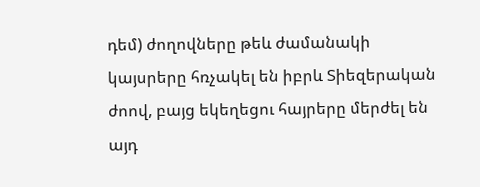դեմ) ժողովները թեև ժամանակի կայսրերը հռչակել են իբրև Տիեզերական ժոով, բայց եկեղեցու հայրերը մերժել են այդ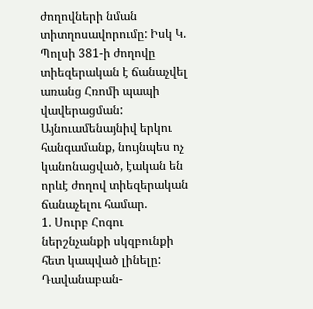ժողովների նման տիտղոսավորումը: Իսկ Կ. Պոլսի 381-ի ժողովը տիեզերական է ճանաչվել առանց Հռոմի պապի վավերացման:
Այնուամենայնիվ երկու հանգամանք, նույնպես ոչ կանոնացված, էական են որևէ ժողով տիեզերական ճանաչելու համար.
1. Սուրբ Հոգու ներշնչանքի սկզբունքի հետ կապված լինելը: Դավանաբան-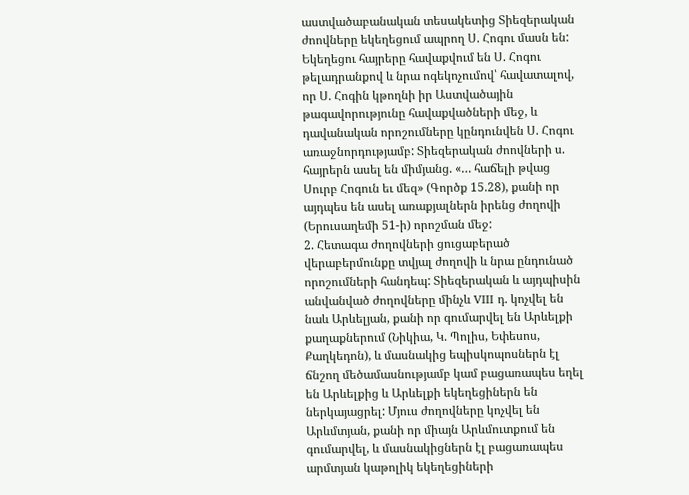աստվածաբանական տեսակետից Տիեզերական ժոովները եկեղեցում ապրող Ս. Հոգու մասն են: Եկեղեցու հայրերը հավաքվում են Ս. Հոգու թելադրանքով և նրա ոգեկոչումով՝ հավատալով, որ Ս. Հոգին կթողնի իր Աստվածային թագավորությունը հավաքվածների մեջ, և դավանական որոշումները կընդունվեն Ս. Հոգու առաջնորդությամբ: Տիեզերական ժոովների ս. հայրերն ասել են միմյանց. «… հաճելի թվաց Սուրբ Հոգուն եւ մեզ» (Գործք 15.28), քանի որ այդպես են ասել առաքյալներն իրենց ժողովի (Երուսաղեմի 51-ի) որոշման մեջ:
2. Հետագա ժողովների ցուցաբերած վերաբերմունքը տվյալ ժողովի և նրա ընդունած որոշումների հանդեպ: Տիեզերական և այդպիսին անվանված ժողովները մինչև VIII դ. կոչվել են նաև Արևելյան, քանի որ գումարվել են Արևելքի քաղաքներում (Նիկիա, Կ. Պոլիս, Եփեսոս, Քաղկեդոն), և մասնակից եպիսկոպոսներն էլ ճնշող մեծամասնությամբ կամ բացառապես եղել են Արևելքից և Արևելքի եկեղեցիներն են ներկայացրել: Մյուս ժողովները կոչվել են Արևմտյան, քանի որ միայն Արևմուտքում են գումարվել, և մասնակիցներն էլ բացառապես արմտյան կաթոլիկ եկեղեցիների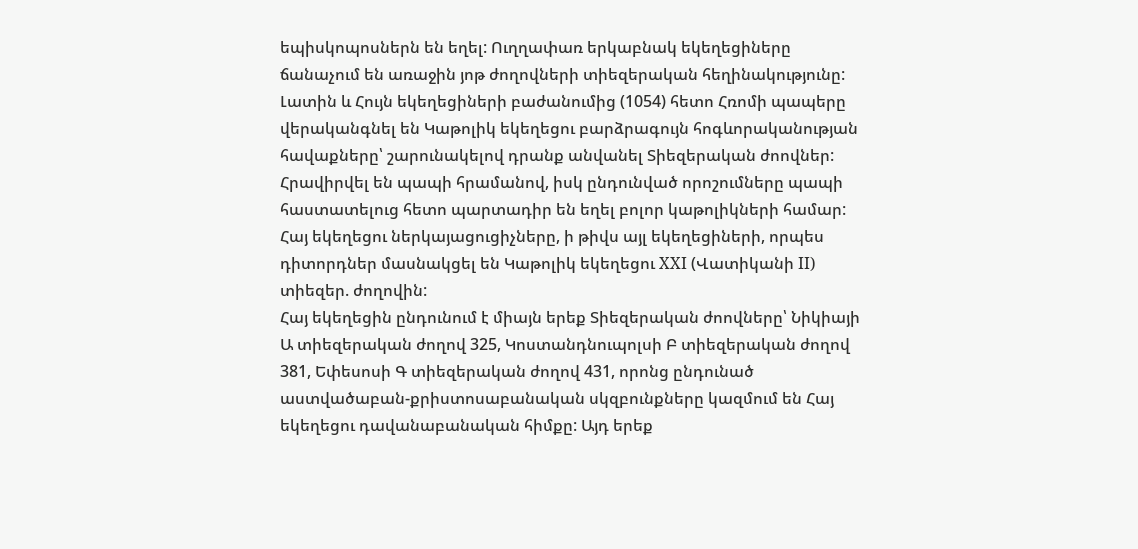եպիսկոպոսներն են եղել: Ուղղափառ երկաբնակ եկեղեցիները ճանաչում են առաջին յոթ ժողովների տիեզերական հեղինակությունը: Լատին և Հույն եկեղեցիների բաժանումից (1054) հետո Հռոմի պապերը վերականգնել են Կաթոլիկ եկեղեցու բարձրագույն հոգևորականության հավաքները՝ շարունակելով դրանք անվանել Տիեզերական ժոովներ: Հրավիրվել են պապի հրամանով, իսկ ընդունված որոշումները պապի հաստատելուց հետո պարտադիր են եղել բոլոր կաթոլիկների համար: Հայ եկեղեցու ներկայացուցիչները, ի թիվս այլ եկեղեցիների, որպես դիտորդներ մասնակցել են Կաթոլիկ եկեղեցու XXI (Վատիկանի II) տիեզեր. ժողովին:
Հայ եկեղեցին ընդունում է միայն երեք Տիեզերական ժոովները՝ Նիկիայի Ա տիեզերական ժողով 325, Կոստանդնուպոլսի Բ տիեզերական ժողով 381, Եփեսոսի Գ տիեզերական ժողով 431, որոնց ընդունած աստվածաբան-քրիստոսաբանական սկզբունքները կազմում են Հայ եկեղեցու դավանաբանական հիմքը: Այդ երեք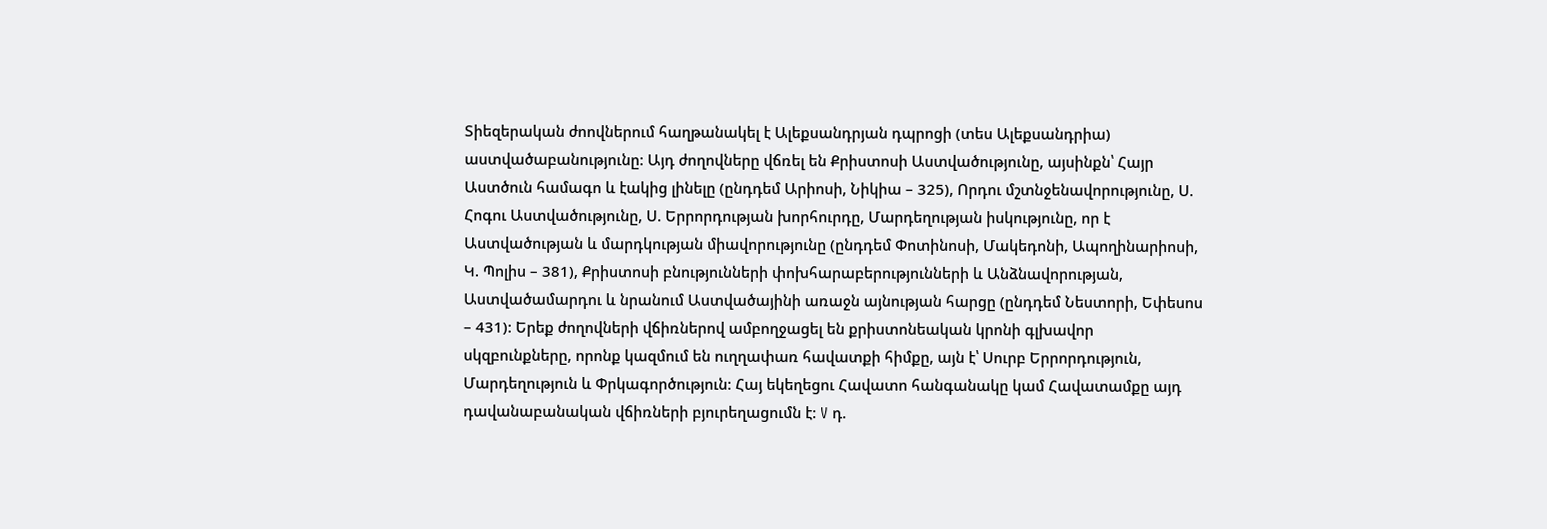Տիեզերական ժոովներում հաղթանակել է Ալեքսանդրյան դպրոցի (տես Ալեքսանդրիա) աստվածաբանությունը: Այդ ժողովները վճռել են Քրիստոսի Աստվածությունը, այսինքն՝ Հայր Աստծուն համագո և էակից լինելը (ընդդեմ Արիոսի, Նիկիա – 325), Որդու մշտնջենավորությունը, Ս. Հոգու Աստվածությունը, Ս. Երրորդության խորհուրդը, Մարդեղության իսկությունը, որ է Աստվածության և մարդկության միավորությունը (ընդդեմ Փոտինոսի, Մակեդոնի, Ապողինարիոսի, Կ. Պոլիս – 381), Քրիստոսի բնությունների փոխհարաբերությունների և Անձնավորության, Աստվածամարդու և նրանում Աստվածայինի առաջն այնության հարցը (ընդդեմ Նեստորի, Եփեսոս – 431): Երեք ժողովների վճիռներով ամբողջացել են քրիստոնեական կրոնի գլխավոր սկզբունքները, որոնք կազմում են ուղղափառ հավատքի հիմքը, այն է՝ Սուրբ Երրորդություն, Մարդեղություն և Փրկագործություն: Հայ եկեղեցու Հավատո հանգանակը կամ Հավատամքը այդ դավանաբանական վճիռների բյուրեղացումն է: V դ.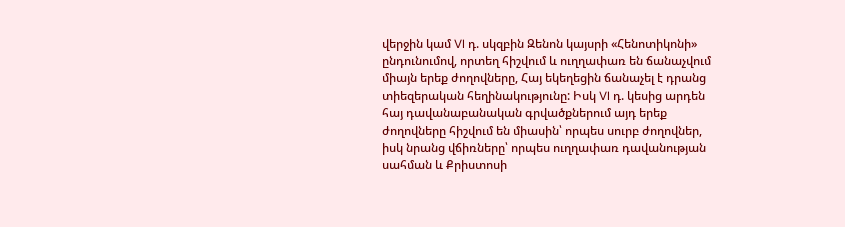վերջին կամ VI դ. սկզբին Զենոն կայսրի «Հենոտիկոնի» ընդունումով, որտեղ հիշվում և ուղղափառ են ճանաչվում միայն երեք ժողովները, Հայ եկեղեցին ճանաչել է դրանց տիեզերական հեղինակությունը: Իսկ VI դ. կեսից արդեն հայ դավանաբանական գրվածքներում այդ երեք ժողովները հիշվում են միասին՝ որպես սուրբ ժողովներ, իսկ նրանց վճիռները՝ որպես ուղղափառ դավանության սահման և Քրիստոսի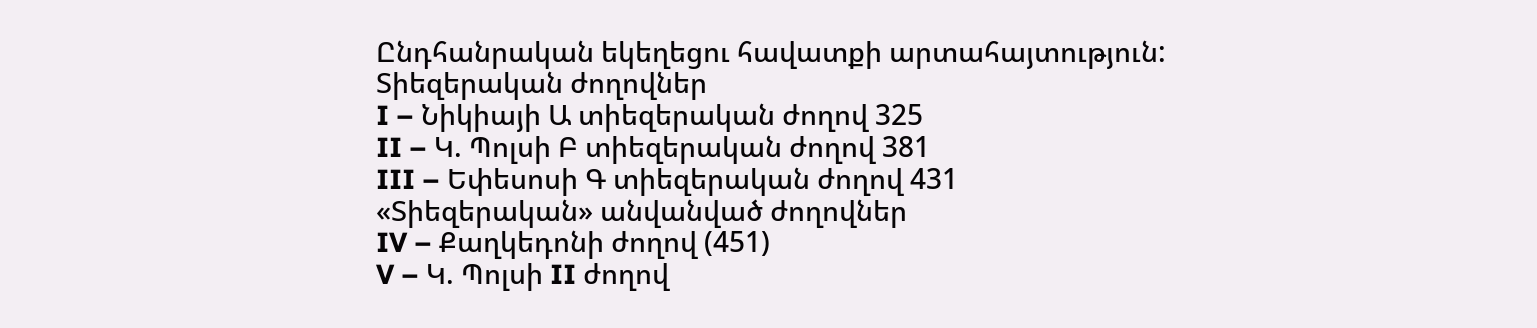Ընդհանրական եկեղեցու հավատքի արտահայտություն:
Տիեզերական ժողովներ
I – Նիկիայի Ա տիեզերական ժողով 325
II – Կ. Պոլսի Բ տիեզերական ժողով 381
III – Եփեսոսի Գ տիեզերական ժողով 431
«Տիեզերական» անվանված ժողովներ
IV – Քաղկեդոնի ժողով (451)
V – Կ. Պոլսի II ժողով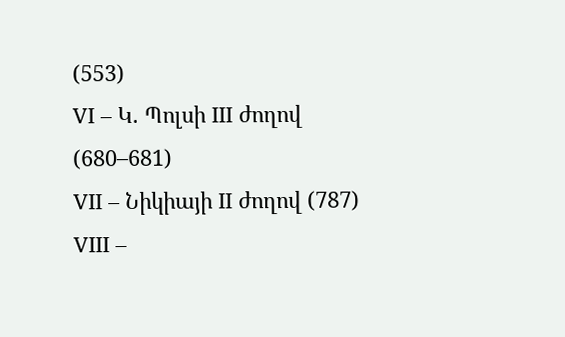(553)
VI – Կ. Պոլսի III ժողով (680–681)
VII – Նիկիայի II ժողով (787)
VIII –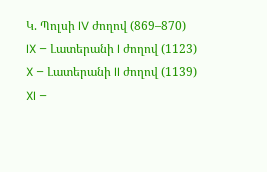Կ. Պոլսի IV ժողով (869–870)
IX – Լատերանի I ժողով (1123)
X – Լատերանի II ժողով (1139)
XI –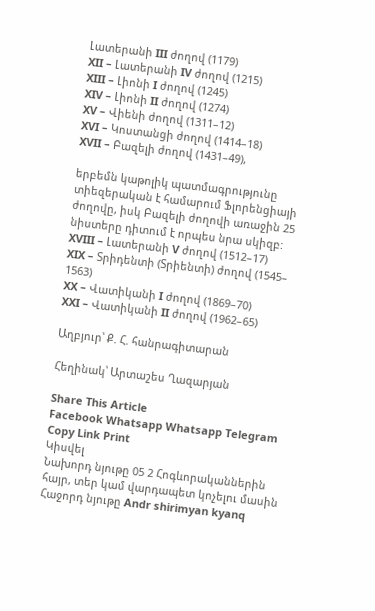Լատերանի III ժողով (1179)
XII – Լատերանի IV ժողով (1215)
XIII – Լիոնի I ժողով (1245)
XIV – Լիոնի II ժողով (1274)
XV – Վիենի ժողով (1311–12)
XVI – Կոստանցի ժողով (1414–18)
XVII – Բազելի ժողով (1431–49),

երբեմն կաթոլիկ պատմագրությունը տիեզերական է համարում Ֆլորենցիայի ժողովը, իսկ Բազելի ժողովի առաջին 25 նիստերը դիտում է որպես նրա սկիզբ:
XVIII – Լատերանի V ժողով (1512–17)
XIX – Տրիդենտի (Տրիենտի) ժողով (1545–
1563)
XX – Վատիկանի I ժողով (1869–70)
XXI – Վատիկանի II ժողով (1962–65)

Աղբյուր՝ Ք. Հ. հանրագիտարան

Հեղինակ՝ Արտաշես Ղազարյան

Share This Article
Facebook Whatsapp Whatsapp Telegram Copy Link Print
Կիսվել
Նախորդ նյութը 05 2 Հոգևորականներին հայր, տեր կամ վարդապետ կոչելու մասին
Հաջորդ նյութը Andr shirimyan kyanq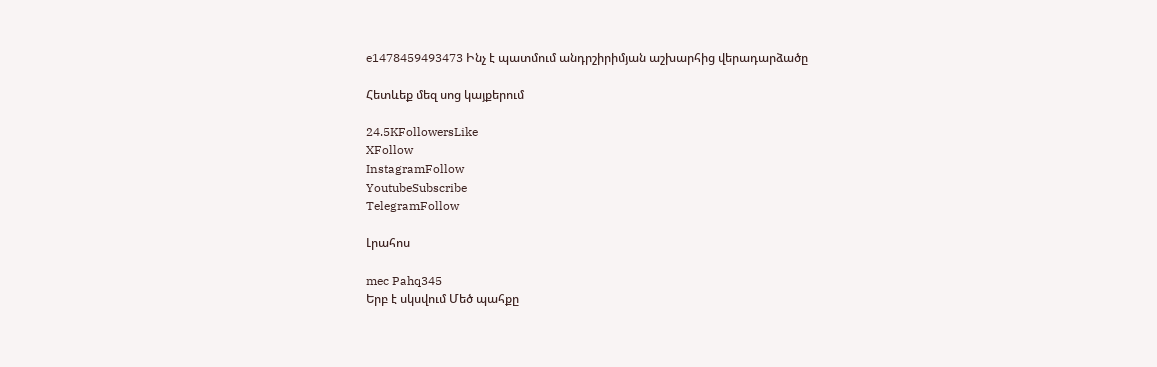e1478459493473 Ինչ է պատմում անդրշիրիմյան աշխարհից վերադարձածը

Հետևեք մեզ սոց կայքերում

24.5KFollowersLike
XFollow
InstagramFollow
YoutubeSubscribe
TelegramFollow

Լրահոս

mec Pahq345
Երբ է սկսվում Մեծ պահքը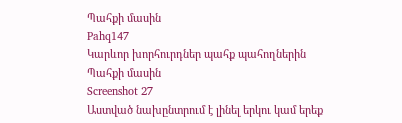Պահքի մասին
Pahq147
Կարևոր խորհուրդներ պահք պահողներին
Պահքի մասին
Screenshot 27
Աստված նախընտրում է լինել երկու կամ երեք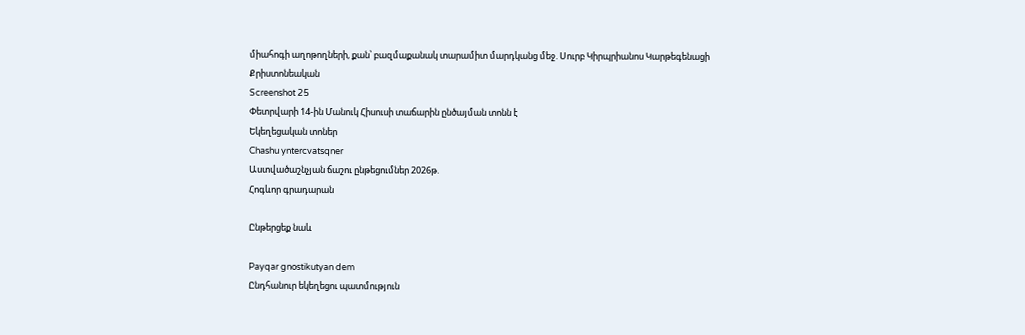միահոգի աղոթողների, քան՝ բազմաքանակ տարամիտ մարդկանց մեջ. Սուրբ Կիրպրիանոս Կարթեգենացի
Քրիստոնեական
Screenshot 25
Փետրվարի 14-ին Մանուկ Հիսուսի տաճարին ընծայման տոնն է
Եկեղեցական տոներ
Chashu yntercvatsqner
Աստվածաշնչյան ճաշու ընթեցումներ 2026թ.
Հոգևոր գրադարան

Ընթերցեք նաև

Payqar gnostikutyan dem
Ընդհանուր եկեղեցու պատմություն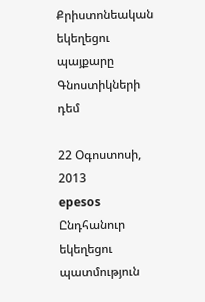Քրիստոնեական եկեղեցու պայքարը Գնոստիկների դեմ

22 Օգոստոսի, 2013
epesos
Ընդհանուր եկեղեցու պատմություն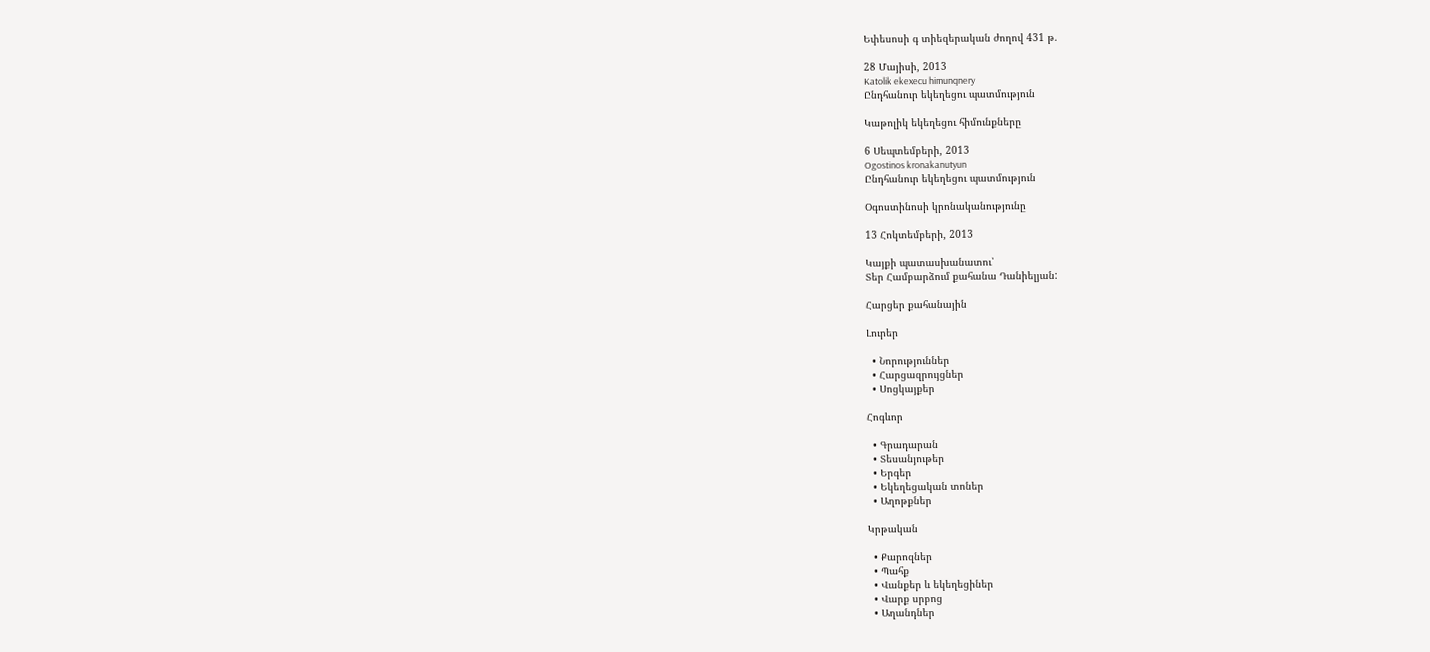Եփեսոսի գ տիեզերական ժողով 431 թ.

28 Մայիսի, 2013
Katolik ekexecu himunqnery
Ընդհանուր եկեղեցու պատմություն

Կաթոլիկ եկեղեցու հիմունքները

6 Սեպտեմբերի, 2013
Ogostinos kronakanutyun
Ընդհանուր եկեղեցու պատմություն

Օգոստինոսի կրոնականությունը

13 Հոկտեմբերի, 2013

Կայքի պատասխանատու՝
Տեր Համբարձում քահանա Դանիելյան:

Հարցեր քահանային

Լուրեր

  • Նորություններ
  • Հարցազրույցներ
  • Սոցկայքեր

Հոգևոր

  • Գրադարան
  • Տեսանյութեր
  • Երգեր
  • Եկեղեցական տոներ
  • Աղոթքներ

Կրթական

  • Քարոզներ
  • Պահք
  • Վանքեր և եկեղեցիներ
  • Վարք սրբոց
  • Աղանդներ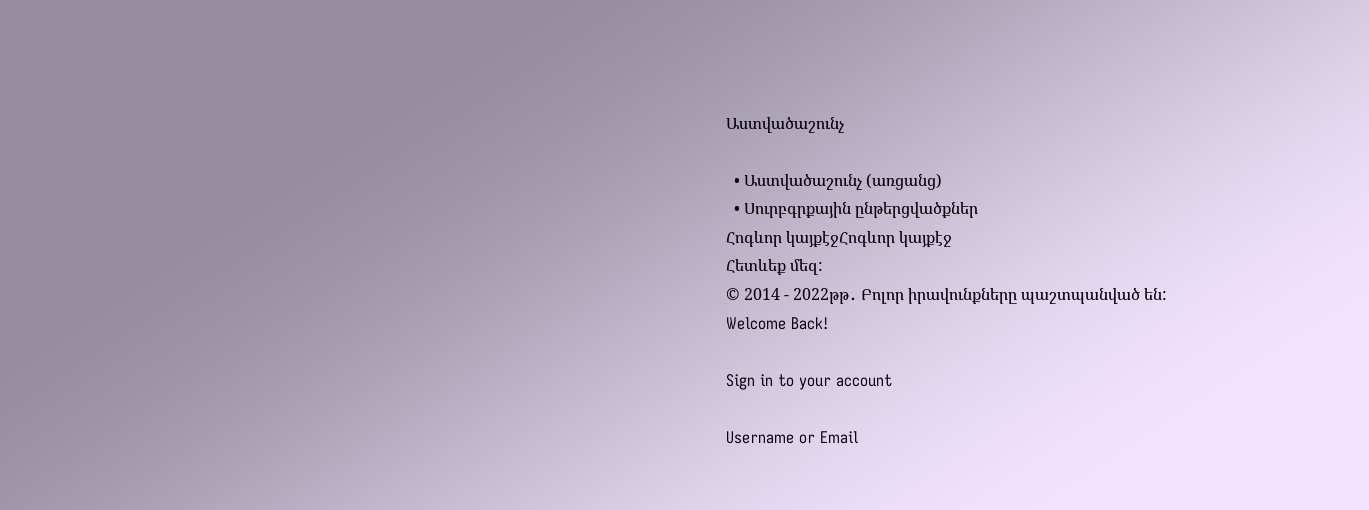Աստվածաշունչ

  • Աստվածաշունչ (առցանց)
  • Սուրբգրքային ընթերցվածքներ
Հոգևոր կայքէջՀոգևոր կայքէջ
Հետևեք մեզ:
© 2014 - 2022թթ․ Բոլոր իրավունքները պաշտպանված են:
Welcome Back!

Sign in to your account

Username or Email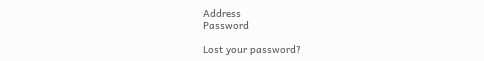Address
Password

Lost your password?